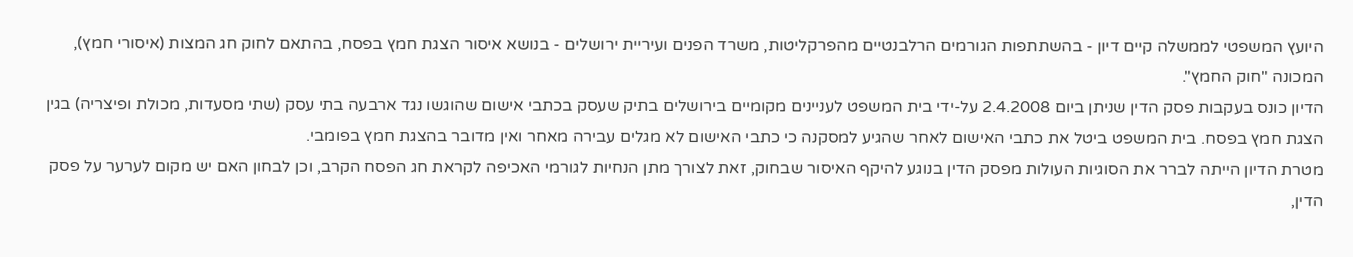היועץ המשפטי לממשלה קיים דיון - בהשתתפות הגורמים הרלבנטיים מהפרקליטות, משרד הפנים ועיריית ירושלים - בנושא איסור הצגת חמץ בפסח, בהתאם לחוק חג המצות (איסורי חמץ), המכונה "חוק החמץ".
הדיון כונס בעקבות פסק הדין שניתן ביום 2.4.2008 על-ידי בית המשפט לעניינים מקומיים בירושלים בתיק שעסק בכתבי אישום שהוגשו נגד ארבעה בתי עסק (שתי מסעדות, מכולת ופיצריה) בגין הצגת חמץ בפסח. בית המשפט ביטל את כתבי האישום לאחר שהגיע למסקנה כי כתבי האישום לא מגלים עבירה מאחר ואין מדובר בהצגת חמץ בפומבי.
מטרת הדיון הייתה לברר את הסוגיות העולות מפסק הדין בנוגע להיקף האיסור שבחוק, זאת לצורך מתן הנחיות לגורמי האכיפה לקראת חג הפסח הקרב, וכן לבחון האם יש מקום לערער על פסק הדין,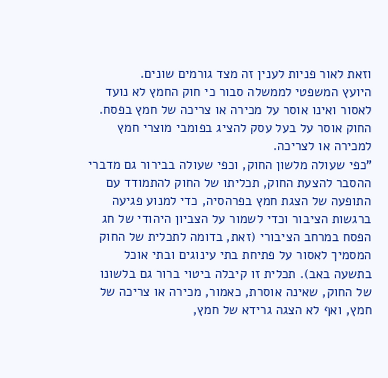וזאת לאור פניות לענין זה מצד גורמים שונים.
היועץ המשפטי לממשלה סבור כי חוק החמץ לא נועד לאסור ואינו אוסר על מכירה או צריכה של חמץ בפסח. החוק אוסר על בעל עסק להציג בפומבי מוצרי חמץ למכירה או לצריכה.
"כפי שעולה מלשון החוק, וכפי שעולה בבירור גם מדברי ההסבר להצעת החוק, תכליתו של החוק להתמודד עם התופעה של הצגת חמץ בפרהסיה, כדי למנוע פגיעה ברגשות הציבור וכדי לשמור על הצביון היהודי של חג הפסח במרחב הציבורי (זאת, בדומה לתכלית של החוק המסמיך לאסור על פתיחת בתי עינוגים ובתי אוכל בתשעה באב). תכלית זו קיבלה ביטוי ברור גם בלשונו של החוק, שאינה אוסרת, כאמור, מכירה או צריכה של חמץ, ואף לא הצגה גרידא של חמץ,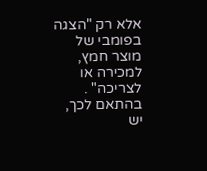אלא רק "הצגה בפומבי של מוצר חמץ, למכירה או לצריכה" .
בהתאם לכך, יש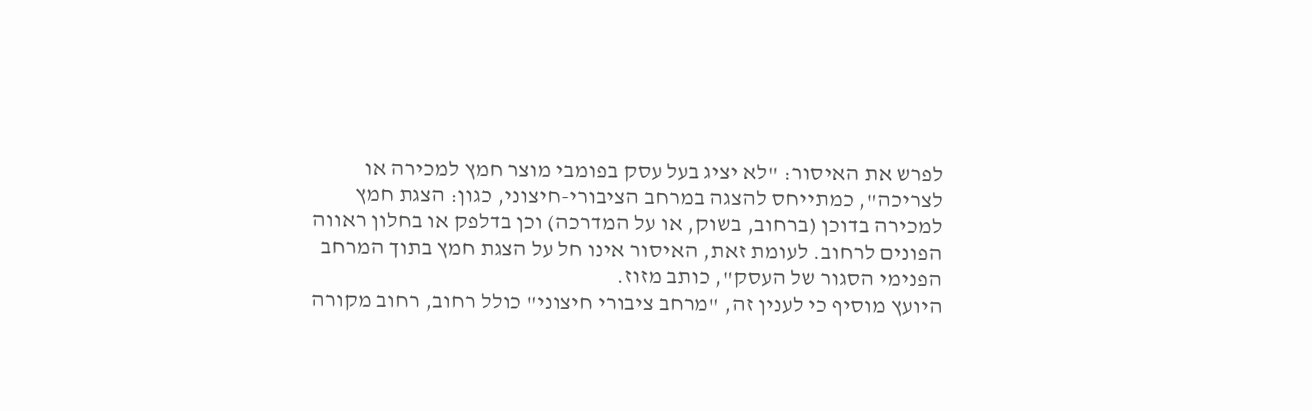לפרש את האיסור: "לא יציג בעל עסק בפומבי מוצר חמץ למכירה או לצריכה", כמתייחס להצגה במרחב הציבורי-חיצוני, כגון: הצגת חמץ למכירה בדוכן (ברחוב, בשוק, או על המדרכה) וכן בדלפק או בחלון ראווה הפונים לרחוב. לעומת זאת, האיסור אינו חל על הצגת חמץ בתוך המרחב הפנימי הסגור של העסק", כותב מזוז.
היועץ מוסיף כי לענין זה, "מרחב ציבורי חיצוני" כולל רחוב, רחוב מקורה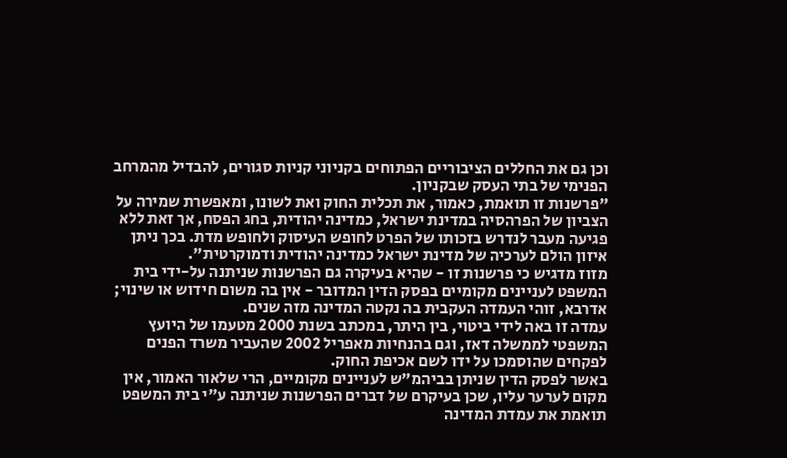וכן גם את החללים הציבוריים הפתוחים בקניוני קניות סגורים, להבדיל מהמרחב הפנימי של בתי העסק שבקניון.
"פרשנות זו תואמת, כאמור, את תכלית החוק ואת לשונו, ומאפשרת שמירה על הצביון של הפרהסיה במדינת ישראל, כמדינה יהודית, בחג הפסח, אך זאת ללא פגיעה מעבר לנדרש בזכותו של הפרט לחופש העיסוק ולחופש מדת. בכך ניתן איזון הולם לערכיה של מדינת ישראל כמדינה יהודית ודמוקרטית".
מזוז מדגיש כי פרשנות זו - שהיא בעיקרה גם הפרשנות שניתנה על-ידי בית המשפט לעניינים מקומיים בפסק הדין המדובר - אין בה משום חידוש או שינוי; אדרבא, זוהי העמדה העקבית בה נקטה המדינה מזה שנים.
עמדה זו באה לידי ביטוי, בין היתר, במכתב בשנת 2000 מטעמו של היועץ המשפטי לממשלה דאז, וגם בהנחיות מאפריל 2002 שהעביר משרד הפנים לפקחים שהוסמכו על ידו לשם אכיפת החוק.
באשר לפסק הדין שניתן בביהמ"ש לעניינים מקומיים, הרי שלאור האמור, אין מקום לערער עליו, שכן בעיקרם של דברים הפרשנות שניתנה ע"י בית המשפט תואמת את עמדת המדינה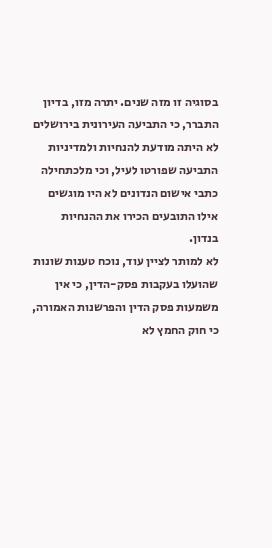בסוגיה זו מזה שנים. יתרה מזו, בדיון התברר, כי התביעה העירונית בירושלים לא היתה מודעת להנחיות ולמדיניות התביעה שפורטו לעיל, וכי מלכתחילה כתבי אישום הנדונים לא היו מוגשים אילו התובעים הכירו את ההנחיות בנדון.
לא למותר לציין עוד, נוכח טענות שונות שהועלו בעקבות פסק-הדין, כי אין משמעות פסק הדין והפרשנות האמורה, כי חוק החמץ לא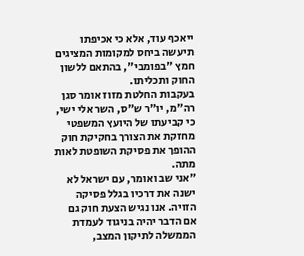ייאכף עוד, אלא כי אכיפתו תיעשה ביחס למקומות המציגים חמץ "בפומבי", בהתאם ללשון החוק ותכליתו.
בעקבות החלטת מזוז אומר סגן רה"מ, יו"ר ש"ס, השר אלי ישי, כי קביעתו של היועץ המשפטי מחזקת את הצורך בחקיקת חוק ההופך את פסיקת השופטת לאות מתה.
"אני שב ואומר, עם ישראל לא ישנה את דרכיו בגלל פסיקה הזויה. אנו נגיש הצעת חוק גם אם הדבר יהיה בניגוד לעמדת הממשלה לתיקון המצב,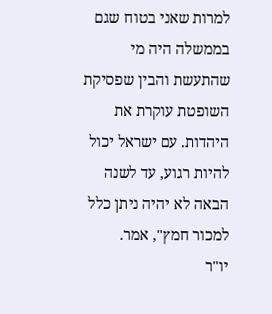למרות שאני בטוח שגם בממשלה היה מי שהתעשת והבין שפסיקת השופטת עוקרת את היהדות. עם ישראל יכול להיות רגוע, עד לשנה הבאה לא יהיה ניתן כלל למכור חמץ", אמר.
יו"ר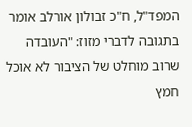המפד"ל, ח"כ זבולון אורלב אומר בתגובה לדברי מזוז: "העובדה שרוב מוחלט של הציבור לא אוכל חמץ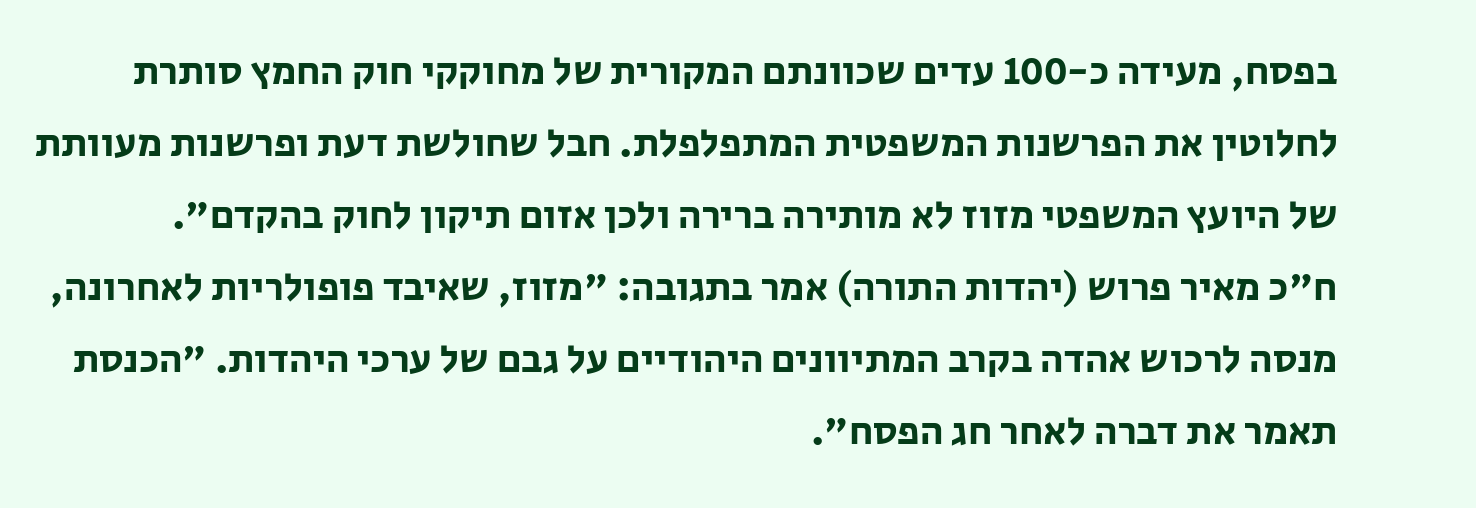בפסח, מעידה כ-100 עדים שכוונתם המקורית של מחוקקי חוק החמץ סותרת לחלוטין את הפרשנות המשפטית המתפלפלת. חבל שחולשת דעת ופרשנות מעוותת של היועץ המשפטי מזוז לא מותירה ברירה ולכן אזום תיקון לחוק בהקדם".
ח"כ מאיר פרוש (יהדות התורה) אמר בתגובה: "מזוז, שאיבד פופולריות לאחרונה, מנסה לרכוש אהדה בקרב המתיוונים היהודיים על גבם של ערכי היהדות. "הכנסת תאמר את דברה לאחר חג הפסח".